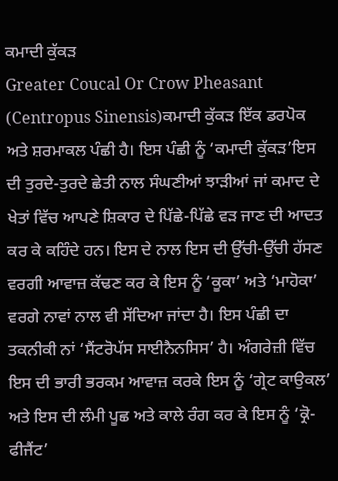ਕਮਾਦੀ ਕੁੱਕੜ
Greater Coucal Or Crow Pheasant (Centropus Sinensis)ਕਮਾਦੀ ਕੁੱਕੜ ਇੱਕ ਡਰਪੋਕ ਅਤੇ ਸ਼ਰਮਾਕਲ ਪੰਛੀ ਹੈ। ਇਸ ਪੰਛੀ ਨੂੰ ‘ਕਮਾਦੀ ਕੁੱਕੜ’ਇਸ ਦੀ ਤੁਰਦੇ-ਤੁਰਦੇ ਛੇਤੀ ਨਾਲ ਸੰਘਣੀਆਂ ਝਾੜੀਆਂ ਜਾਂ ਕਮਾਦ ਦੇ ਖੇਤਾਂ ਵਿੱਚ ਆਪਣੇ ਸ਼ਿਕਾਰ ਦੇ ਪਿੱਛੇ-ਪਿੱਛੇ ਵੜ ਜਾਣ ਦੀ ਆਦਤ ਕਰ ਕੇ ਕਹਿੰਦੇ ਹਨ। ਇਸ ਦੇ ਨਾਲ ਇਸ ਦੀ ਉੱਚੀ-ਉੱਚੀ ਹੱਸਣ ਵਰਗੀ ਆਵਾਜ਼ ਕੱਢਣ ਕਰ ਕੇ ਇਸ ਨੂੰ ‘ਕੂਕਾ’ ਅਤੇ ‘ਮਾਹੋਕਾ’ ਵਰਗੇ ਨਾਵਾਂ ਨਾਲ ਵੀ ਸੱਦਿਆ ਜਾਂਦਾ ਹੈ। ਇਸ ਪੰਛੀ ਦਾ ਤਕਨੀਕੀ ਨਾਂ ‘ਸੈਂਟਰੋਪੱਸ ਸਾਈਨੈਨਸਿਸ’ ਹੈ। ਅੰਗਰੇਜ਼ੀ ਵਿੱਚ ਇਸ ਦੀ ਭਾਰੀ ਭਰਕਮ ਆਵਾਜ਼ ਕਰਕੇ ਇਸ ਨੂੰ ‘ਗ੍ਰੇਟ ਕਾਉਕਲ’ ਅਤੇ ਇਸ ਦੀ ਲੰਮੀ ਪੂਛ ਅਤੇ ਕਾਲੇ ਰੰਗ ਕਰ ਕੇ ਇਸ ਨੂੰ ‘ਕ੍ਰੋ-ਫੀਜੈਂਟ’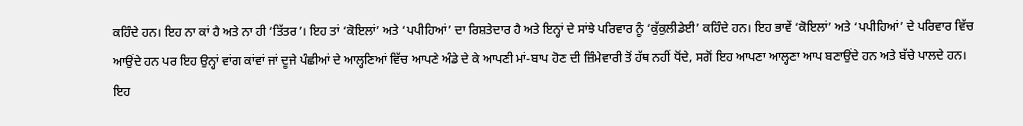ਕਹਿੰਦੇ ਹਨ। ਇਹ ਨਾ ਕਾਂ ਹੈ ਅਤੇ ਨਾ ਹੀ ‘ਤਿੱਤਰ’। ਇਹ ਤਾਂ ‘ਕੋਇਲਾਂ’ ਅਤੇ ‘ਪਪੀਹਿਆਂ’ ਦਾ ਰਿਸ਼ਤੇਦਾਰ ਹੈ ਅਤੇ ਇਨ੍ਹਾਂ ਦੇ ਸਾਂਝੇ ਪਰਿਵਾਰ ਨੂੰ ‘ਕੁੱਕੁਲੀਡੇਈ’ ਕਹਿੰਦੇ ਹਨ। ਇਹ ਭਾਵੇਂ ‘ਕੋਇਲਾਂ’ ਅਤੇ ‘ਪਪੀਹਿਆਂ’ ਦੇ ਪਰਿਵਾਰ ਵਿੱਚ ਆਉਂਦੇ ਹਨ ਪਰ ਇਹ ਉਨ੍ਹਾਂ ਵਾਂਗ ਕਾਂਵਾਂ ਜਾਂ ਦੂਜੇ ਪੰਛੀਆਂ ਦੇ ਆਲ੍ਹਣਿਆਂ ਵਿੱਚ ਆਪਣੇ ਅੰਡੇ ਦੇ ਕੇ ਆਪਣੀ ਮਾਂ-ਬਾਪ ਹੋਣ ਦੀ ਜ਼ਿੰਮੇਵਾਰੀ ਤੋਂ ਹੱਥ ਨਹੀਂ ਧੋਂਦੇ, ਸਗੋਂ ਇਹ ਆਪਣਾ ਆਲ੍ਹਣਾ ਆਪ ਬਣਾਉਂਦੇ ਹਨ ਅਤੇ ਬੱਚੇ ਪਾਲਦੇ ਹਨ।
ਇਹ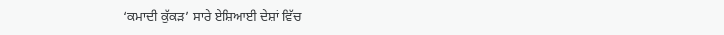‘ਕਮਾਦੀ ਕੁੱਕੜ’ ਸਾਰੇ ਏਸ਼ਿਆਈ ਦੇਸ਼ਾਂ ਵਿੱਚ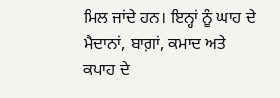ਮਿਲ ਜਾਂਦੇ ਹਨ। ਇਨ੍ਹਾਂ ਨੂੰ ਘਾਹ ਦੇ ਮੈਦਾਨਾਂ, ਬਾਗ਼ਾਂ, ਕਮਾਦ ਅਤੇ ਕਪਾਹ ਦੇ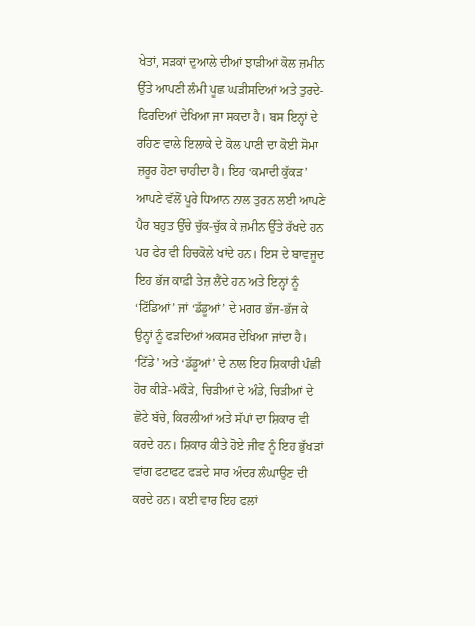ਖੇਤਾਂ, ਸੜਕਾਂ ਦੁਆਲੇ ਦੀਆਂ ਝਾੜੀਆਂ ਕੋਲ ਜ਼ਮੀਨ ਉੱਤੇ ਆਪਣੀ ਲੰਮੀ ਪੂਛ ਘੜੀਸਦਿਆਂ ਅਤੇ ਤੁਰਦੇ-ਫਿਰਦਿਆਂ ਦੇਖਿਆ ਜਾ ਸਕਦਾ ਹੈ। ਬਸ ਇਨ੍ਹਾਂ ਦੇ ਰਹਿਣ ਵਾਲੇ ਇਲਾਕੇ ਦੇ ਕੋਲ ਪਾਣੀ ਦਾ ਕੋਈ ਸੋਮਾ ਜ਼ਰੂਰ ਹੋਣਾ ਚਾਹੀਦਾ ਹੈ। ਇਹ ‘ਕਮਾਦੀ ਕੁੱਕੜ’ ਆਪਣੇ ਵੱਲੋਂ ਪੂਰੇ ਧਿਆਨ ਨਾਲ ਤੁਰਨ ਲਈ ਆਪਣੇ ਪੈਰ ਬਹੁਤ ਉੱਚੇ ਚੁੱਕ-ਚੁੱਕ ਕੇ ਜ਼ਮੀਨ ਉੱਤੇ ਰੱਖਦੇ ਹਨ ਪਰ ਫੇਰ ਵੀ ਹਿਚਕੋਲੇ ਖਾਂਦੇ ਹਨ। ਇਸ ਦੇ ਬਾਵਜੂਦ ਇਹ ਭੱਜ ਕਾਫ਼ੀ ਤੇਜ਼ ਲੈਂਦੇ ਹਨ ਅਤੇ ਇਨ੍ਹਾਂ ਨੂੰ ‘ਟਿੱਡਿਆਂ’ ਜਾਂ ‘ਡੱਡੂਆਂ’ ਦੇ ਮਗਰ ਭੱਜ-ਭੱਜ ਕੇ ਉਨ੍ਹਾਂ ਨੂੰ ਫੜਦਿਆਂ ਅਕਸਰ ਦੇਖਿਆ ਜਾਂਦਾ ਹੈ। ‘ਟਿੱਡੇ’ ਅਤੇ ‘ਡੱਡੂਆਂ’ ਦੇ ਨਾਲ ਇਹ ਸ਼ਿਕਾਰੀ ਪੰਛੀ ਹੋਰ ਕੀੜੇ-ਮਕੌੜੇ, ਚਿੜੀਆਂ ਦੇ ਅੰਡੇ, ਚਿੜੀਆਂ ਦੇ ਛੋਟੇ ਬੱਚੇ, ਕਿਰਲੀਆਂ ਅਤੇ ਸੱਪਾਂ ਦਾ ਸ਼ਿਕਾਰ ਵੀ ਕਰਦੇ ਹਨ। ਸ਼ਿਕਾਰ ਕੀਤੇ ਹੋਏ ਜੀਵ ਨੂੰ ਇਹ ਭੁੱਖੜਾਂ ਵਾਂਗ ਫਟਾਫਟ ਫੜਦੇ ਸਾਰ ਅੰਦਰ ਲੰਘਾਉਣ ਦੀ ਕਰਦੇ ਹਨ। ਕਈ ਵਾਰ ਇਹ ਫਲਾਂ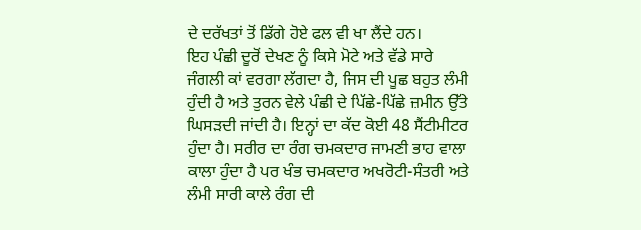ਦੇ ਦਰੱਖਤਾਂ ਤੋਂ ਡਿੱਗੇ ਹੋਏ ਫਲ ਵੀ ਖਾ ਲੈਂਦੇ ਹਨ।
ਇਹ ਪੰਛੀ ਦੂਰੋਂ ਦੇਖਣ ਨੂੰ ਕਿਸੇ ਮੋਟੇ ਅਤੇ ਵੱਡੇ ਸਾਰੇ ਜੰਗਲੀ ਕਾਂ ਵਰਗਾ ਲੱਗਦਾ ਹੈ, ਜਿਸ ਦੀ ਪੂਛ ਬਹੁਤ ਲੰਮੀ ਹੁੰਦੀ ਹੈ ਅਤੇ ਤੁਰਨ ਵੇਲੇ ਪੰਛੀ ਦੇ ਪਿੱਛੇ-ਪਿੱਛੇ ਜ਼ਮੀਨ ਉੱਤੇ ਘਿਸੜਦੀ ਜਾਂਦੀ ਹੈ। ਇਨ੍ਹਾਂ ਦਾ ਕੱਦ ਕੋਈ 48 ਸੈਂਟੀਮੀਟਰ ਹੁੰਦਾ ਹੈ। ਸਰੀਰ ਦਾ ਰੰਗ ਚਮਕਦਾਰ ਜਾਮਣੀ ਭਾਹ ਵਾਲਾ ਕਾਲਾ ਹੁੰਦਾ ਹੈ ਪਰ ਖੰਭ ਚਮਕਦਾਰ ਅਖਰੋਟੀ-ਸੰਤਰੀ ਅਤੇ ਲੰਮੀ ਸਾਰੀ ਕਾਲੇ ਰੰਗ ਦੀ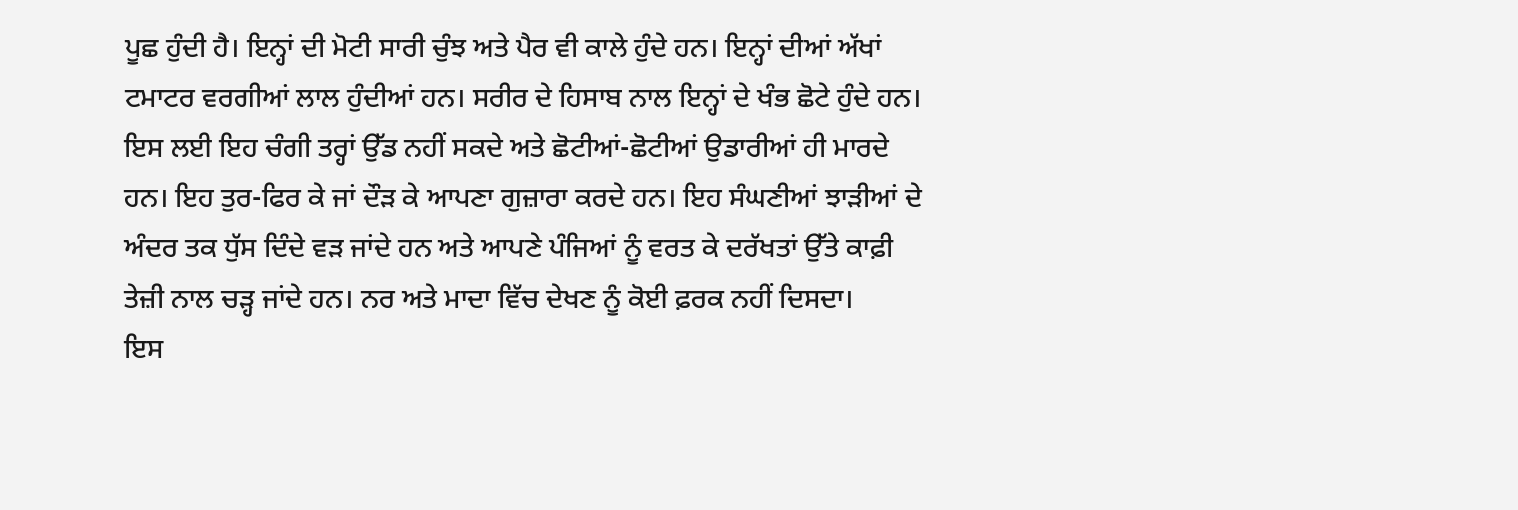ਪੂਛ ਹੁੰਦੀ ਹੈ। ਇਨ੍ਹਾਂ ਦੀ ਮੋਟੀ ਸਾਰੀ ਚੁੰਝ ਅਤੇ ਪੈਰ ਵੀ ਕਾਲੇ ਹੁੰਦੇ ਹਨ। ਇਨ੍ਹਾਂ ਦੀਆਂ ਅੱਖਾਂ ਟਮਾਟਰ ਵਰਗੀਆਂ ਲਾਲ ਹੁੰਦੀਆਂ ਹਨ। ਸਰੀਰ ਦੇ ਹਿਸਾਬ ਨਾਲ ਇਨ੍ਹਾਂ ਦੇ ਖੰਭ ਛੋਟੇ ਹੁੰਦੇ ਹਨ। ਇਸ ਲਈ ਇਹ ਚੰਗੀ ਤਰ੍ਹਾਂ ਉੱਡ ਨਹੀਂ ਸਕਦੇ ਅਤੇ ਛੋਟੀਆਂ-ਛੋਟੀਆਂ ਉਡਾਰੀਆਂ ਹੀ ਮਾਰਦੇ ਹਨ। ਇਹ ਤੁਰ-ਫਿਰ ਕੇ ਜਾਂ ਦੌੜ ਕੇ ਆਪਣਾ ਗੁਜ਼ਾਰਾ ਕਰਦੇ ਹਨ। ਇਹ ਸੰਘਣੀਆਂ ਝਾੜੀਆਂ ਦੇ ਅੰਦਰ ਤਕ ਧੁੱਸ ਦਿੰਦੇ ਵੜ ਜਾਂਦੇ ਹਨ ਅਤੇ ਆਪਣੇ ਪੰਜਿਆਂ ਨੂੰ ਵਰਤ ਕੇ ਦਰੱਖਤਾਂ ਉੱਤੇ ਕਾਫ਼ੀ ਤੇਜ਼ੀ ਨਾਲ ਚੜ੍ਹ ਜਾਂਦੇ ਹਨ। ਨਰ ਅਤੇ ਮਾਦਾ ਵਿੱਚ ਦੇਖਣ ਨੂੰ ਕੋਈ ਫ਼ਰਕ ਨਹੀਂ ਦਿਸਦਾ।
ਇਸ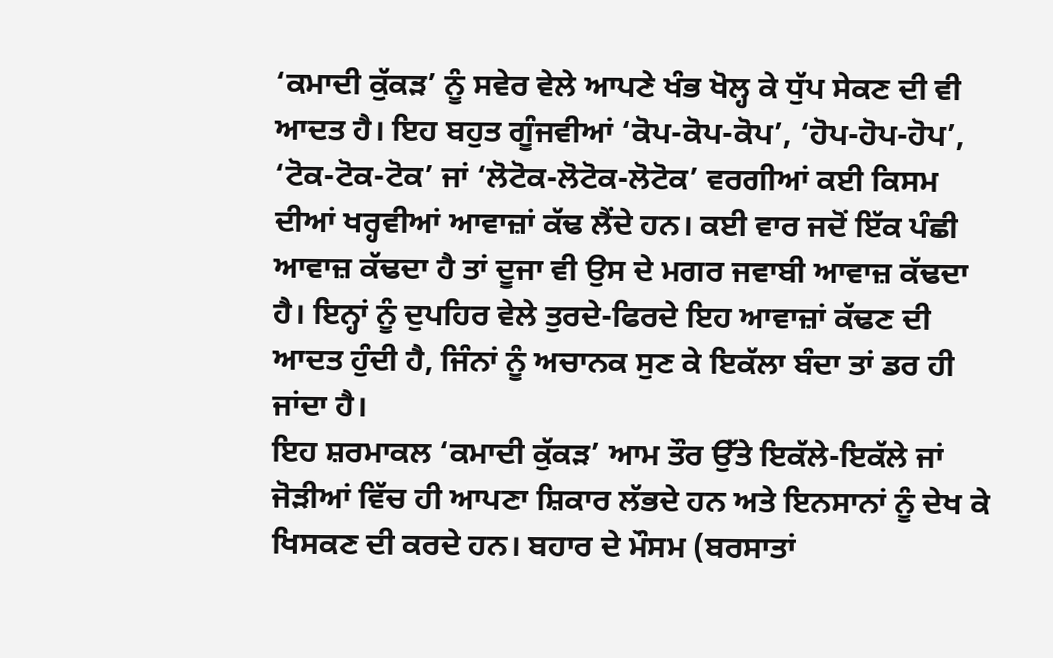‘ਕਮਾਦੀ ਕੁੱਕੜ’ ਨੂੰ ਸਵੇਰ ਵੇਲੇ ਆਪਣੇ ਖੰਭ ਖੋਲ੍ਹ ਕੇ ਧੁੱਪ ਸੇਕਣ ਦੀ ਵੀ ਆਦਤ ਹੈ। ਇਹ ਬਹੁਤ ਗੂੰਜਵੀਆਂ ‘ਕੋਪ-ਕੋਪ-ਕੋਪ’, ‘ਹੋਪ-ਹੋਪ-ਹੋਪ’, ‘ਟੋਕ-ਟੋਕ-ਟੋਕ’ ਜਾਂ ‘ਲੋਟੋਕ-ਲੋਟੋਕ-ਲੋਟੋਕ’ ਵਰਗੀਆਂ ਕਈ ਕਿਸਮ ਦੀਆਂ ਖਰ੍ਹਵੀਆਂ ਆਵਾਜ਼ਾਂ ਕੱਢ ਲੈਂਦੇ ਹਨ। ਕਈ ਵਾਰ ਜਦੋਂ ਇੱਕ ਪੰਛੀ ਆਵਾਜ਼ ਕੱਢਦਾ ਹੈ ਤਾਂ ਦੂਜਾ ਵੀ ਉਸ ਦੇ ਮਗਰ ਜਵਾਬੀ ਆਵਾਜ਼ ਕੱਢਦਾ ਹੈ। ਇਨ੍ਹਾਂ ਨੂੰ ਦੁਪਹਿਰ ਵੇਲੇ ਤੁਰਦੇ-ਫਿਰਦੇ ਇਹ ਆਵਾਜ਼ਾਂ ਕੱਢਣ ਦੀ ਆਦਤ ਹੁੰਦੀ ਹੈ, ਜਿੰਨਾਂ ਨੂੰ ਅਚਾਨਕ ਸੁਣ ਕੇ ਇਕੱਲਾ ਬੰਦਾ ਤਾਂ ਡਰ ਹੀ ਜਾਂਦਾ ਹੈ।
ਇਹ ਸ਼ਰਮਾਕਲ ‘ਕਮਾਦੀ ਕੁੱਕੜ’ ਆਮ ਤੌਰ ਉੱਤੇ ਇਕੱਲੇ-ਇਕੱਲੇ ਜਾਂ ਜੋੜੀਆਂ ਵਿੱਚ ਹੀ ਆਪਣਾ ਸ਼ਿਕਾਰ ਲੱਭਦੇ ਹਨ ਅਤੇ ਇਨਸਾਨਾਂ ਨੂੰ ਦੇਖ ਕੇ ਖਿਸਕਣ ਦੀ ਕਰਦੇ ਹਨ। ਬਹਾਰ ਦੇ ਮੌਸਮ (ਬਰਸਾਤਾਂ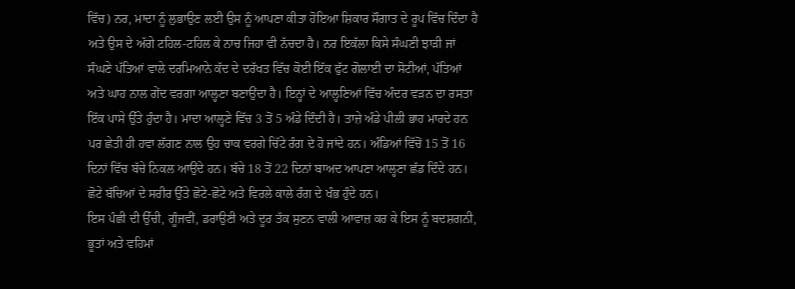ਵਿੱਚ) ਨਰ, ਮਾਦਾ ਨੂੰ ਲੁਭਾਉਣ ਲਈ ਉਸ ਨੂੰ ਆਪਣਾ ਕੀਤਾ ਹੋਇਆ ਸ਼ਿਕਾਰ ਸੌਗਾਤ ਦੇ ਰੂਪ ਵਿੱਚ ਦਿੰਦਾ ਹੈ ਅਤੇ ਉਸ ਦੇ ਅੱਗੇ ਟਹਿਲ-ਟਹਿਲ ਕੇ ਨਾਚ ਜਿਹਾ ਵੀ ਨੱਚਦਾ ਹੈ। ਨਰ ਇਕੱਲਾ ਕਿਸੇ ਸੰਘਣੀ ਝਾੜੀ ਜਾਂ ਸੰਘਣੇ ਪੱਤਿਆਂ ਵਾਲੇ ਦਰਮਿਆਨੇ ਕੱਦ ਦੇ ਦਰੱਖਤ ਵਿੱਚ ਕੋਈ ਇੱਕ ਫੁੱਟ ਗੋਲਾਈ ਦਾ ਸੋਟੀਆਂ, ਪੱਤਿਆਂ ਅਤੇ ਘਾਹ ਨਾਲ ਗੇਂਦ ਵਰਗਾ ਆਲ੍ਹਣਾ ਬਣਾਉਂਦਾ ਹੈ। ਇਨ੍ਹਾਂ ਦੇ ਆਲ੍ਹਣਿਆਂ ਵਿੱਚ ਅੰਦਰ ਵੜਨ ਦਾ ਰਸਤਾ ਇੱਕ ਪਾਸੇ ਉੱਤੇ ਹੁੰਦਾ ਹੈ। ਮਾਦਾ ਆਲ੍ਹਣੇ ਵਿੱਚ 3 ਤੋਂ 5 ਅੰਡੇ ਦਿੰਦੀ ਹੈ। ਤਾਜ਼ੇ ਅੰਡੇ ਪੀਲੀ ਭਾਹ ਮਾਰਦੇ ਹਨ ਪਰ ਛੇਤੀ ਹੀ ਹਵਾ ਲੱਗਣ ਨਾਲ ਉਹ ਚਾਕ ਵਰਗੇ ਚਿੱਟੇ ਰੰਗ ਦੇ ਹੋ ਜਾਂਦੇ ਹਨ। ਅੰਡਿਆਂ ਵਿੱਚੋਂ 15 ਤੋਂ 16 ਦਿਨਾਂ ਵਿੱਚ ਬੱਚੇ ਨਿਕਲ ਆਉਂਦੇ ਹਨ। ਬੱਚੇ 18 ਤੋਂ 22 ਦਿਨਾਂ ਬਾਅਦ ਆਪਣਾ ਆਲ੍ਹਣਾ ਛੱਡ ਦਿੰਦੇ ਹਨ। ਛੋਟੇ ਬੱਚਿਆਂ ਦੇ ਸਰੀਰ ਉੱਤੇ ਛੋਟੇ-ਛੋਟੇ ਅਤੇ ਵਿਰਲੇ ਕਾਲੇ ਰੰਗ ਦੇ ਖੰਭ ਹੁੰਦੇ ਹਨ।
ਇਸ ਪੰਛੀ ਦੀ ਉੱਚੀ, ਗੂੰਜਵੀਂ, ਡਰਾਉਣੀ ਅਤੇ ਦੂਰ ਤੱਕ ਸੁਣਨ ਵਾਲੀ ਆਵਾਜ਼ ਕਰ ਕੇ ਇਸ ਨੂੰ ਬਦਸ਼ਗਨੀ, ਭੂਤਾਂ ਅਤੇ ਵਹਿਮਾਂ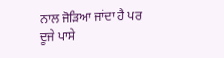ਨਾਲ ਜੋੜਿਆ ਜਾਂਦਾ ਹੈ ਪਰ ਦੂਜੇ ਪਾਸੇ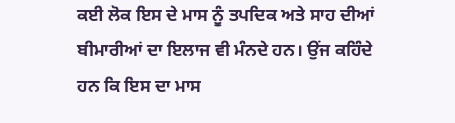ਕਈ ਲੋਕ ਇਸ ਦੇ ਮਾਸ ਨੂੰ ਤਪਦਿਕ ਅਤੇ ਸਾਹ ਦੀਆਂ ਬੀਮਾਰੀਆਂ ਦਾ ਇਲਾਜ ਵੀ ਮੰਨਦੇ ਹਨ। ਉਂਜ ਕਹਿੰਦੇ ਹਨ ਕਿ ਇਸ ਦਾ ਮਾਸ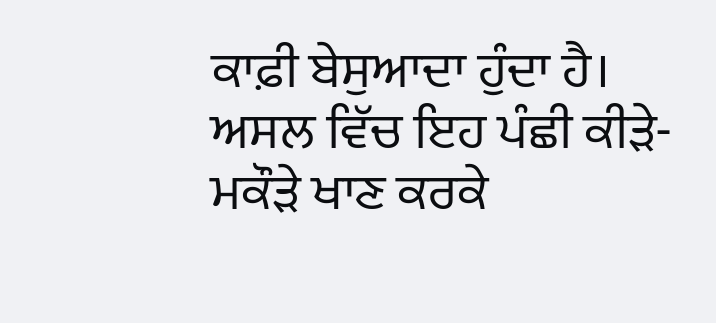ਕਾਫ਼ੀ ਬੇਸੁਆਦਾ ਹੁੰਦਾ ਹੈ। ਅਸਲ ਵਿੱਚ ਇਹ ਪੰਛੀ ਕੀੜੇ-ਮਕੌੜੇ ਖਾਣ ਕਰਕੇ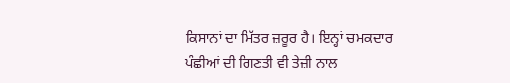ਕਿਸਾਨਾਂ ਦਾ ਮਿੱਤਰ ਜ਼ਰੂਰ ਹੈ। ਇਨ੍ਹਾਂ ਚਮਕਦਾਰ ਪੰਛੀਆਂ ਦੀ ਗਿਣਤੀ ਵੀ ਤੇਜ਼ੀ ਨਾਲ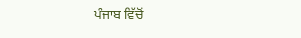ਪੰਜਾਬ ਵਿੱਚੋਂ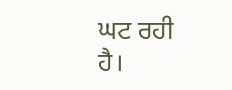ਘਟ ਰਹੀ ਹੈ।